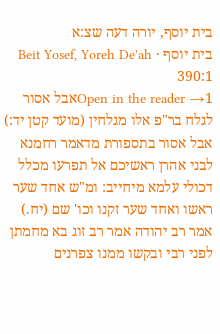בית יוסף, יורה דעה שצ:א
בית יוסף · Beit Yosef, Yoreh De'ah 390:1
Open in the reader →1אבל אסור לגלח בר"פ אלו מגלחין (מועד קטן יד:) אבל אסור בתספורת מדאמר רחמנא לבני אהרן ראשיכם אל תפרעו מכלל דכולי עלמא מיחייב: ומ"ש אחד שער ראשו ואחד שער זקנו וכו' שם (יח.) אמר רב יהודה אמר רב זוג בא מחמתן לפני רבי ובקשו ממנו צפרנים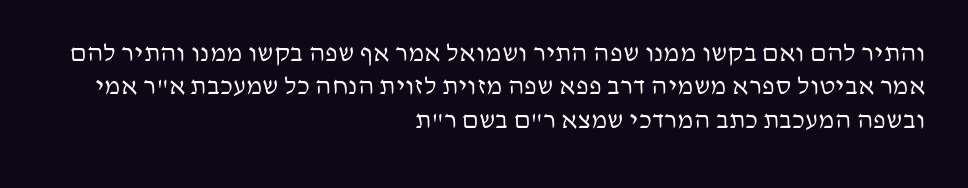והתיר להם ואם בקשו ממנו שפה התיר ושמואל אמר אף שפה בקשו ממנו והתיר להם אמר אביטול ספרא משמיה דרב פפא שפה מזוית לזוית הנחה כל שמעכבת א"ר אמי ובשפה המעכבת כתב המרדכי שמצא ר"ם בשם ר"ת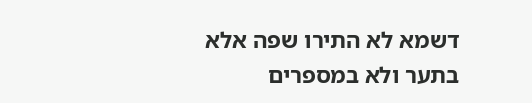דשמא לא התירו שפה אלא בתער ולא במספרים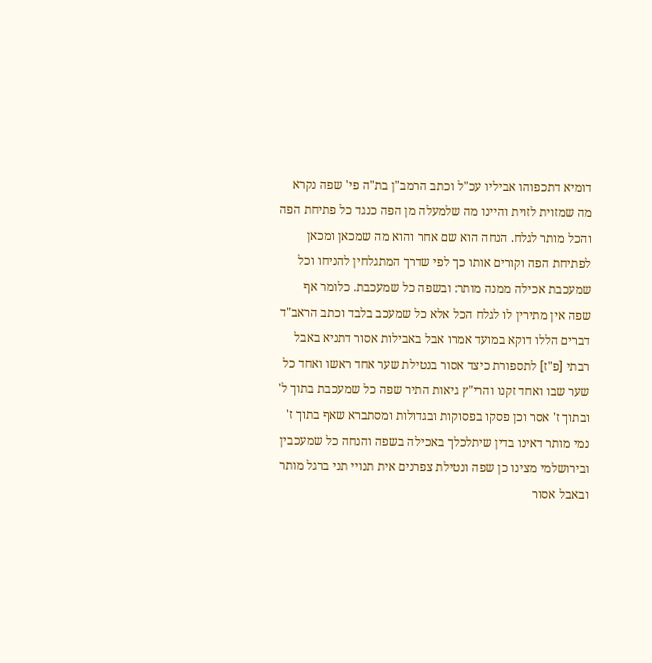דומיא דתכפוהו אביליו עכ"ל וכתב הרמב"ן בת"ה פי' שפה נקרא מה שמזוית לזוית והיינו מה שלמעלה מן הפה כנגד כל פתיחת הפה והכל מותר לגלח. הנחה הוא שם אחר והוא מה שמכאן ומכאן לפתיחת הפה וקורים אותו כך לפי שדרך המתגלחין להניחו וכל שמעכבת אכילה ממנה מותר: ובשפה כל שמעכבת. כלומר אף שפה אין מתירין לו לגלח הכל אלא כל שמעכב בלבד וכתב הראב"ד דברים הללו דוקא במועד אמרו אבל באבילות אסור דתניא באבל רבתי [פ"ז] לתספורת כיצד אסור בנטילת שער אחד ראשו ואחד כל שער שבו ואחד זקנו והרי"ץ גיאות התיר שפה כל שמעכבת בתוך ל' ובתוך ז' אסר וכן פסקו בפסוקות ובגדולות ומסתברא שאף בתוך ז' נמי מותר דאינו בדין שיתלכלך באכילה בשפה והנחה כל שמעכבין ובירושלמי מצינו כן שפה ונטילת צפרנים אית תנויי תני ברגל מותר ובאבל אסור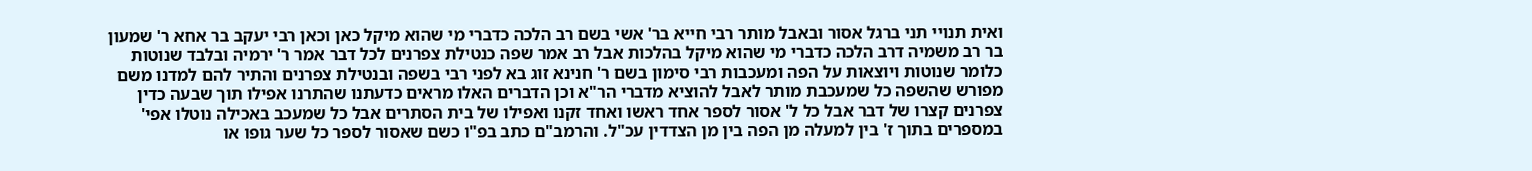ואית תנויי תני ברגל אסור ובאבל מותר רבי חייא בר' אשי בשם רב הלכה כדברי מי שהוא מיקל כאן וכאן רבי יעקב בר אחא ר' שמעון בר רב משמיה דרב הלכה כדברי מי שהוא מיקל בהלכות אבל רב אמר שפה כנטילת צפרנים לכל דבר אמר ר' ירמיה ובלבד שנוטות כלומר שנוטות ויוצאות על הפה ומעכבות רבי סימון בשם ר' חנינא זוג בא לפני רבי בשפה ובנטילת צפרנים והתיר להם למדנו משם מפורש שהשפה כל שמעכבת מותר לאבל להוציא מדברי הר"א וכן הדברים האלו מראים כדעתנו שהתרנו אפילו תוך שבעה כדין צפרנים קצרו של דבר אבל כל ל' אסור לספר אחד ראשו ואחד זקנו ואפילו של בית הסתרים אבל כל שמעכב באכילה נוטלו אפי' במספרים בתוך ז' בין למעלה מן הפה בין מן הצדדין עכ"ל. והרמב"ם כתב בפ"ו כשם שאסור לספר כל שער גופו או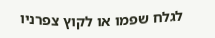לגלח שפמו או לקוץ צפרניו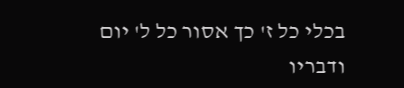בכלי כל ז' כך אסור כל ל' יום ודבריו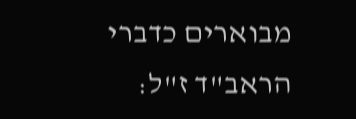מבוארים כדברי הראב"ד ז"ל: